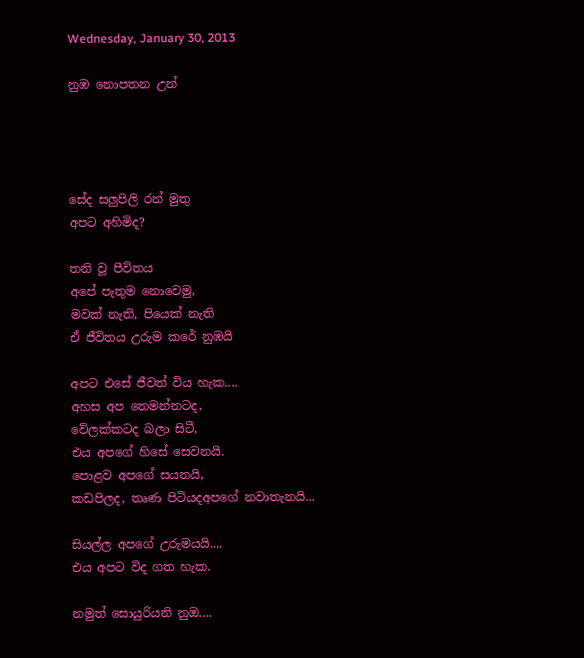Wednesday, January 30, 2013

නුඹ නොපතන උන්




සේද සලුපිලි රන් මුතු
අපට අහිමිද?

තනි වූ පීවිතය
අපේ පැතුම නොවෙමු,
මවක් නැති, පියෙක් නැති
ඒ ජීවිතය උරුම කරේ නුඹයි

අපට එසේ ජීවත් විය හැක....
අහස අප තෙමන්නටද,
වේලක්කටද බලා සිටී,
එය අපගේ හිසේ සෙවනයි.
පොළව අපගේ සයනයි,
කඩපිලද, තෘණ පිටියදඅපගේ නවාතැනයි...

සියල්ල අපගේ උරුමයයි....
එය අපට විද ගත හැක.

නමුත් සොයුරියනි නුඔ....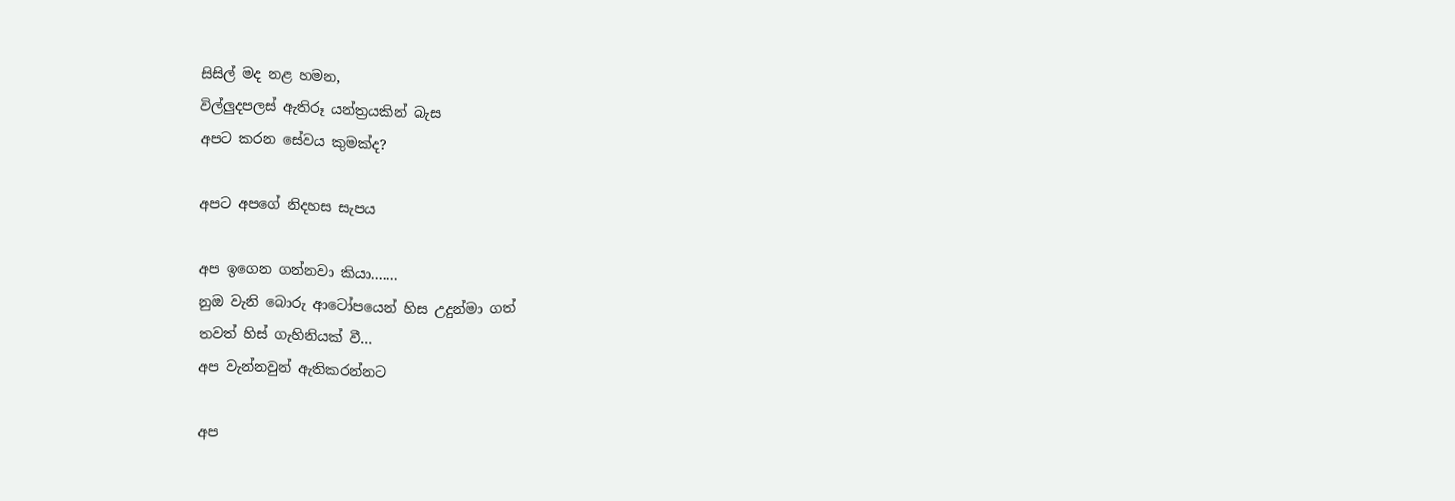සිසිල් මද නළ හමන,
විල්ලුදපලස් ඇතිරූ යන්ත්‍රයකින් බැස
අපට කරන සේවය කුමක්ද?

අපට අපගේ නිදහස සැපය

අප ඉගෙන ගන්නවා කියා.......
නුඔ වැනි බොරු ආටෝපයෙන් හිස උදුන්මා ගත්
තවත් හිස් ගැහිනියක් වී...
අප වැන්නවුන් ඇතිකරන්නට

අප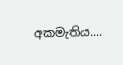අකමැතිය....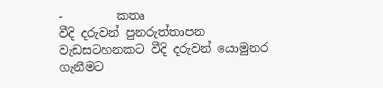-         කතෘ
වීදි දරුවන් පුනරුත්තාපන වැඩසටහනකට වීදි දරුවන් යොමුනර ගැනීමට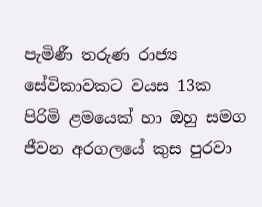පැමිණී තරුණ රාජ්‍ය සේවිකාවකට වයස 13ක පිරිමි ළමයෙක් හා ඔහු සමග ජීවන අරගලයේ කුස පුරවා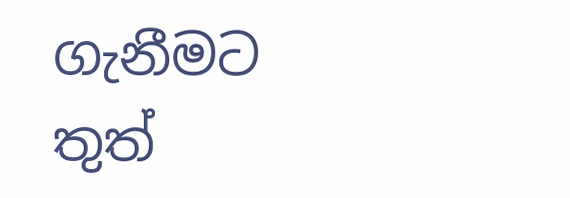ගැනීමට තුත්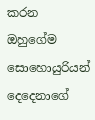කරන ඔහුගේම සොහොයුරියන් දෙදෙනාගේ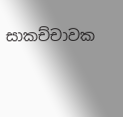සාකච්චාවක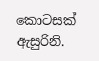කොටසක් ඇසුරිනි.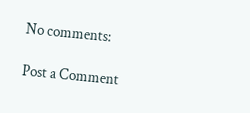No comments:

Post a Comment